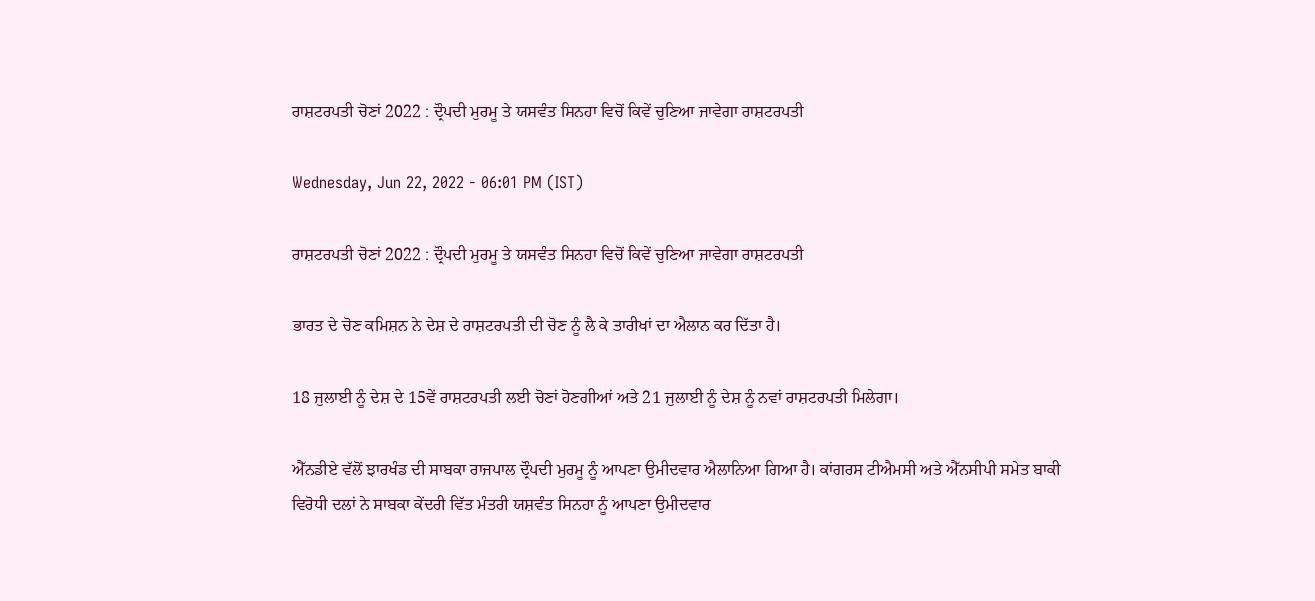ਰਾਸ਼ਟਰਪਤੀ ਚੋਣਾਂ 2022 : ਦ੍ਰੌਪਦੀ ਮੁਰਮੂ ਤੇ ਯਸਵੰਤ ਸਿਨਹਾ ਵਿਚੋਂ ਕਿਵੇਂ ਚੁਣਿਆ ਜਾਵੇਗਾ ਰਾਸ਼ਟਰਪਤੀ

Wednesday, Jun 22, 2022 - 06:01 PM (IST)

ਰਾਸ਼ਟਰਪਤੀ ਚੋਣਾਂ 2022 : ਦ੍ਰੌਪਦੀ ਮੁਰਮੂ ਤੇ ਯਸਵੰਤ ਸਿਨਹਾ ਵਿਚੋਂ ਕਿਵੇਂ ਚੁਣਿਆ ਜਾਵੇਗਾ ਰਾਸ਼ਟਰਪਤੀ

ਭਾਰਤ ਦੇ ਚੋਣ ਕਮਿਸ਼ਨ ਨੇ ਦੇਸ਼ ਦੇ ਰਾਸ਼ਟਰਪਤੀ ਦੀ ਚੋਣ ਨੂੰ ਲੈ ਕੇ ਤਾਰੀਖਾਂ ਦਾ ਐਲਾਨ ਕਰ ਦਿੱਤਾ ਹੈ।

18 ਜੁਲਾਈ ਨੂੰ ਦੇਸ਼ ਦੇ 15ਵੇਂ ਰਾਸ਼ਟਰਪਤੀ ਲਈ ਚੋਣਾਂ ਹੋਣਗੀਆਂ ਅਤੇ 21 ਜੁਲਾਈ ਨੂੰ ਦੇਸ਼ ਨੂੰ ਨਵਾਂ ਰਾਸ਼ਟਰਪਤੀ ਮਿਲੇਗਾ।

ਐੱਨਡੀਏ ਵੱਲੋਂ ਝਾਰਖੰਡ ਦੀ ਸਾਬਕਾ ਰਾਜਪਾਲ ਦ੍ਰੌਪਦੀ ਮੁਰਮੂ ਨੂੰ ਆਪਣਾ ਉਮੀਦਵਾਰ ਐਲਾਨਿਆ ਗਿਆ ਹੈ। ਕਾਂਗਰਸ ਟੀਐਮਸੀ ਅਤੇ ਐੱਨਸੀਪੀ ਸਮੇਤ ਬਾਕੀ ਵਿਰੋਧੀ ਦਲਾਂ ਨੇ ਸਾਬਕਾ ਕੇਂਦਰੀ ਵਿੱਤ ਮੰਤਰੀ ਯਸ਼ਵੰਤ ਸਿਨਹਾ ਨੂੰ ਆਪਣਾ ਉਮੀਦਵਾਰ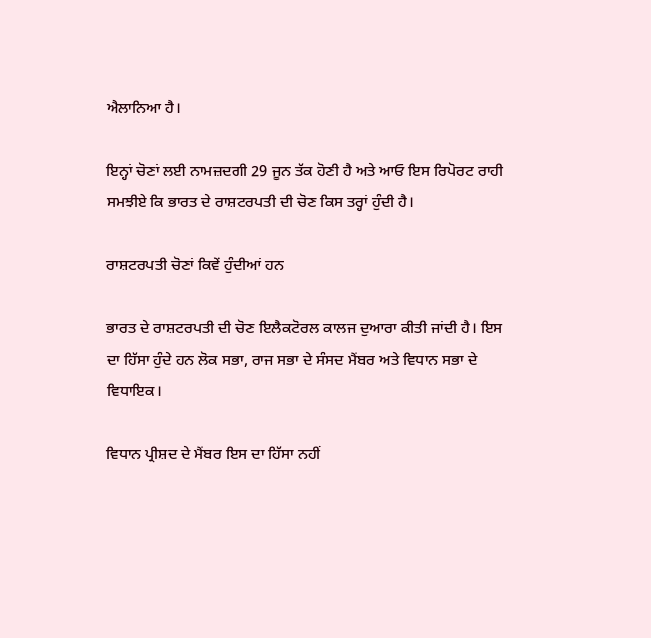ਐਲਾਨਿਆ ਹੈ।

ਇਨ੍ਹਾਂ ਚੋਣਾਂ ਲਈ ਨਾਮਜ਼ਦਗੀ 29 ਜੂਨ ਤੱਕ ਹੋਣੀ ਹੈ ਅਤੇ ਆਓ ਇਸ ਰਿਪੋਰਟ ਰਾਹੀ ਸਮਝੀਏ ਕਿ ਭਾਰਤ ਦੇ ਰਾਸ਼ਟਰਪਤੀ ਦੀ ਚੋਣ ਕਿਸ ਤਰ੍ਹਾਂ ਹੁੰਦੀ ਹੈ।

ਰਾਸ਼ਟਰਪਤੀ ਚੋਣਾਂ ਕਿਵੇਂ ਹੁੰਦੀਆਂ ਹਨ

ਭਾਰਤ ਦੇ ਰਾਸ਼ਟਰਪਤੀ ਦੀ ਚੋਣ ਇਲੈਕਟੋਰਲ ਕਾਲਜ ਦੁਆਰਾ ਕੀਤੀ ਜਾਂਦੀ ਹੈ। ਇਸ ਦਾ ਹਿੱਸਾ ਹੁੰਦੇ ਹਨ ਲੋਕ ਸਭਾ, ਰਾਜ ਸਭਾ ਦੇ ਸੰਸਦ ਮੈਂਬਰ ਅਤੇ ਵਿਧਾਨ ਸਭਾ ਦੇ ਵਿਧਾਇਕ।

ਵਿਧਾਨ ਪ੍ਰੀਸ਼ਦ ਦੇ ਮੈਂਬਰ ਇਸ ਦਾ ਹਿੱਸਾ ਨਹੀਂ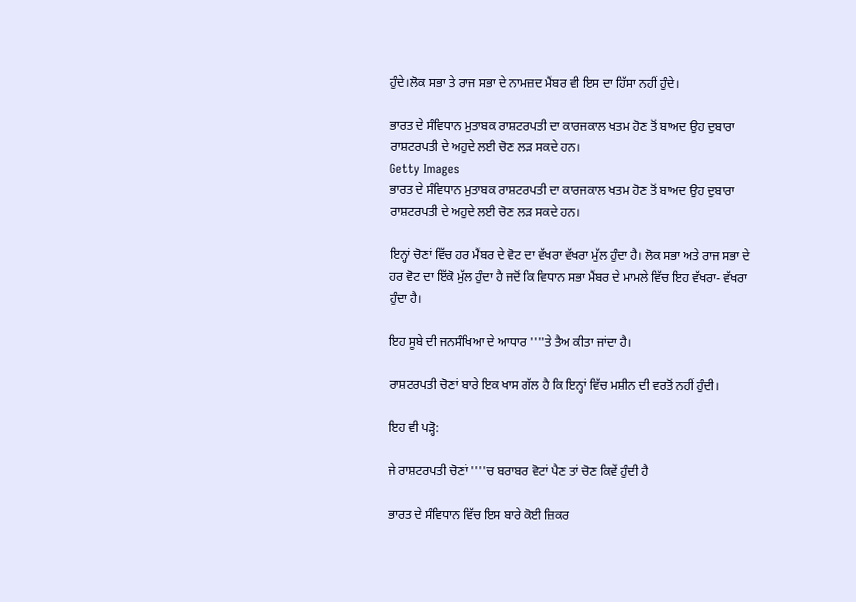ਹੁੰਦੇ।ਲੋਕ ਸਭਾ ਤੇ ਰਾਜ ਸਭਾ ਦੇ ਨਾਮਜ਼ਦ ਮੈਂਬਰ ਵੀ ਇਸ ਦਾ ਹਿੱਸਾ ਨਹੀਂ ਹੁੰਦੇ।

ਭਾਰਤ ਦੇ ਸੰਵਿਧਾਨ ਮੁਤਾਬਕ ਰਾਸ਼ਟਰਪਤੀ ਦਾ ਕਾਰਜਕਾਲ ਖਤਮ ਹੋਣ ਤੋਂ ਬਾਅਦ ਉਹ ਦੁਬਾਰਾ ਰਾਸ਼ਟਰਪਤੀ ਦੇ ਅਹੁਦੇ ਲਈ ਚੋਣ ਲੜ ਸਕਦੇ ਹਨ।
Getty Images
ਭਾਰਤ ਦੇ ਸੰਵਿਧਾਨ ਮੁਤਾਬਕ ਰਾਸ਼ਟਰਪਤੀ ਦਾ ਕਾਰਜਕਾਲ ਖਤਮ ਹੋਣ ਤੋਂ ਬਾਅਦ ਉਹ ਦੁਬਾਰਾ ਰਾਸ਼ਟਰਪਤੀ ਦੇ ਅਹੁਦੇ ਲਈ ਚੋਣ ਲੜ ਸਕਦੇ ਹਨ।

ਇਨ੍ਹਾਂ ਚੋਣਾਂ ਵਿੱਚ ਹਰ ਮੈਂਬਰ ਦੇ ਵੋਟ ਦਾ ਵੱਖਰਾ ਵੱਖਰਾ ਮੁੱਲ ਹੁੰਦਾ ਹੈ। ਲੋਕ ਸਭਾ ਅਤੇ ਰਾਜ ਸਭਾ ਦੇ ਹਰ ਵੋਟ ਦਾ ਇੱਕੋ ਮੁੱਲ ਹੁੰਦਾ ਹੈ ਜਦੋਂ ਕਿ ਵਿਧਾਨ ਸਭਾ ਮੈਂਬਰ ਦੇ ਮਾਮਲੇ ਵਿੱਚ ਇਹ ਵੱਖਰਾ- ਵੱਖਰਾ ਹੁੰਦਾ ਹੈ।

ਇਹ ਸੂਬੇ ਦੀ ਜਨਸੰਖਿਆ ਦੇ ਆਧਾਰ ''''ਤੇ ਤੈਅ ਕੀਤਾ ਜਾਂਦਾ ਹੈ।

ਰਾਸ਼ਟਰਪਤੀ ਚੋਣਾਂ ਬਾਰੇ ਇਕ ਖਾਸ ਗੱਲ ਹੈ ਕਿ ਇਨ੍ਹਾਂ ਵਿੱਚ ਮਸ਼ੀਨ ਦੀ ਵਰਤੋਂ ਨਹੀਂ ਹੁੰਦੀ।

ਇਹ ਵੀ ਪੜ੍ਹੋ:

ਜੇ ਰਾਸ਼ਟਰਪਤੀ ਚੋਣਾਂ ''''ਚ ਬਰਾਬਰ ਵੋਟਾਂ ਪੈਣ ਤਾਂ ਚੋਣ ਕਿਵੇਂ ਹੁੰਦੀ ਹੈ

ਭਾਰਤ ਦੇ ਸੰਵਿਧਾਨ ਵਿੱਚ ਇਸ ਬਾਰੇ ਕੋਈ ਜ਼ਿਕਰ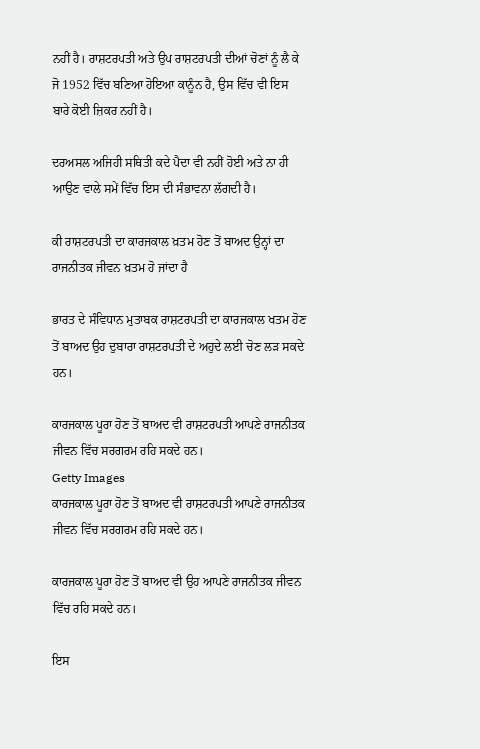ਨਹੀਂ ਹੈ। ਰਾਸ਼ਟਰਪਤੀ ਅਤੇ ਉਪ ਰਾਸ਼ਟਰਪਤੀ ਦੀਆਂ ਚੋਣਾਂ ਨੂੰ ਲੈ ਕੇ ਜੋ 1952 ਵਿੱਚ ਬਣਿਆ ਹੋਇਆ ਕਾਨੂੰਨ ਹੈ, ਉਸ ਵਿੱਚ ਵੀ ਇਸ ਬਾਰੇ ਕੋਈ ਜ਼ਿਕਰ ਨਹੀਂ ਹੈ।

ਦਰਅਸਲ ਅਜਿਹੀ ਸਥਿਤੀ ਕਦੇ ਪੈਦਾ ਵੀ ਨਹੀਂ ਹੋਈ ਅਤੇ ਨਾ ਹੀ ਆਉਣ ਵਾਲੇ ਸਮੇਂ ਵਿੱਚ ਇਸ ਦੀ ਸੰਭਾਵਨਾ ਲੱਗਦੀ ਹੈ।

ਕੀ ਰਾਸ਼ਟਰਪਤੀ ਦਾ ਕਾਰਜਕਾਲ ਖ਼ਤਮ ਹੋਣ ਤੋਂ ਬਾਅਦ ਉਨ੍ਹਾਂ ਦਾ ਰਾਜਨੀਤਕ ਜੀਵਨ ਖ਼ਤਮ ਹੋ ਜਾਂਦਾ ਹੈ

ਭਾਰਤ ਦੇ ਸੰਵਿਧਾਨ ਮੁਤਾਬਕ ਰਾਸ਼ਟਰਪਤੀ ਦਾ ਕਾਰਜਕਾਲ ਖਤਮ ਹੋਣ ਤੋਂ ਬਾਅਦ ਉਹ ਦੁਬਾਰਾ ਰਾਸ਼ਟਰਪਤੀ ਦੇ ਅਹੁਦੇ ਲਈ ਚੋਣ ਲੜ ਸਕਦੇ ਹਨ।

ਕਾਰਜਕਾਲ ਪੂਰਾ ਹੋਣ ਤੋਂ ਬਾਅਦ ਵੀ ਰਾਸ਼ਟਰਪਤੀ ਆਪਣੇ ਰਾਜਨੀਤਕ ਜੀਵਨ ਵਿੱਚ ਸਰਗਰਮ ਰਹਿ ਸਕਦੇ ਹਨ।
Getty Images
ਕਾਰਜਕਾਲ ਪੂਰਾ ਹੋਣ ਤੋਂ ਬਾਅਦ ਵੀ ਰਾਸ਼ਟਰਪਤੀ ਆਪਣੇ ਰਾਜਨੀਤਕ ਜੀਵਨ ਵਿੱਚ ਸਰਗਰਮ ਰਹਿ ਸਕਦੇ ਹਨ।

ਕਾਰਜਕਾਲ ਪੂਰਾ ਹੋਣ ਤੋਂ ਬਾਅਦ ਵੀ ਉਹ ਆਪਣੇ ਰਾਜਨੀਤਕ ਜੀਵਨ ਵਿੱਚ ਰਹਿ ਸਕਦੇ ਹਨ।

ਇਸ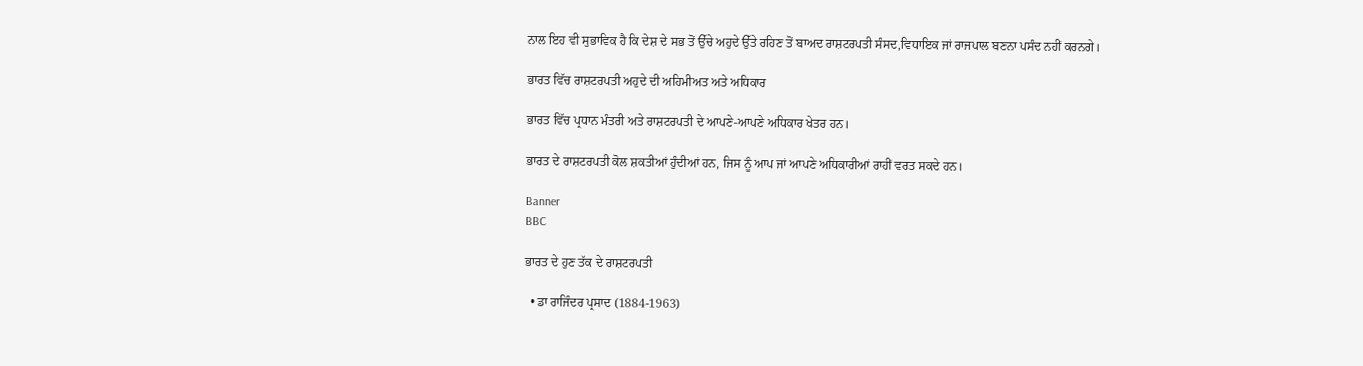ਨਾਲ ਇਹ ਵੀ ਸੁਭਾਵਿਕ ਹੈ ਕਿ ਦੇਸ਼ ਦੇ ਸਭ ਤੋਂ ਉੱਚੇ ਅਹੁਦੇ ਉੱਤੇ ਰਹਿਣ ਤੋਂ ਬਾਅਦ ਰਾਸ਼ਟਰਪਤੀ ਸੰਸਦ,ਵਿਧਾਇਕ ਜਾਂ ਰਾਜਪਾਲ ਬਣਨਾ ਪਸੰਦ ਨਹੀਂ ਕਰਨਗੇ।

ਭਾਰਤ ਵਿੱਚ ਰਾਸ਼ਟਰਪਤੀ ਅਹੁਦੇ ਦੀ ਅਹਿਮੀਅਤ ਅਤੇ ਅਧਿਕਾਰ

ਭਾਰਤ ਵਿੱਚ ਪ੍ਰਧਾਨ ਮੰਤਰੀ ਅਤੇ ਰਾਸ਼ਟਰਪਤੀ ਦੇ ਆਪਣੇ-ਆਪਣੇ ਅਧਿਕਾਰ ਖੇਤਰ ਹਨ।

ਭਾਰਤ ਦੇ ਰਾਸ਼ਟਰਪਤੀ ਕੋਲ ਸ਼ਕਤੀਆਂ ਹੁੰਦੀਆਂ ਹਨ, ਜਿਸ ਨੂੰ ਆਪ ਜਾਂ ਆਪਣੇ ਅਧਿਕਾਰੀਆਂ ਰਾਹੀਂ ਵਰਤ ਸਕਦੇ ਹਨ।

Banner
BBC

ਭਾਰਤ ਦੇ ਹੁਣ ਤੱਕ ਦੇ ਰਾਸ਼ਟਰਪਤੀ

  • ਡਾ ਰਾਜਿੰਦਰ ਪ੍ਰਸਾਦ (1884-1963)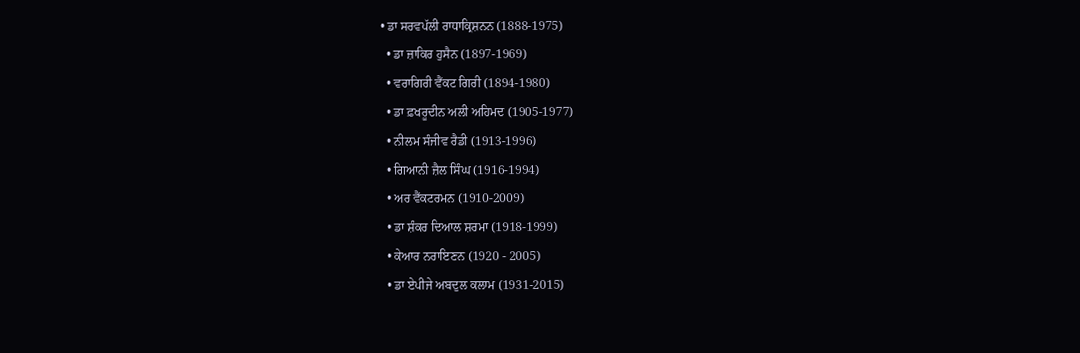• ਡਾ ਸਰਵਪੱਲੀ ਰਾਧਾਕ੍ਰਿਸ਼ਨਨ (1888-1975)
  • ਡਾ ਜ਼ਾਕਿਰ ਹੁਸੈਨ (1897-1969)
  • ਵਰਾਗਿਰੀ ਵੈਂਕਟ ਗਿਰੀ (1894-1980)
  • ਡਾ ਫ਼ਖਰੂਦੀਨ ਅਲੀ ਅਹਿਮਦ (1905-1977)
  • ਨੀਲਮ ਸੰਜੀਵ ਰੈਡੀ (1913-1996)
  • ਗਿਆਨੀ ਜ਼ੈਲ ਸਿੰਘ (1916-1994)
  • ਅਰ ਵੈਂਕਟਰਮਨ (1910-2009)
  • ਡਾ ਸ਼ੰਕਰ ਦਿਆਲ ਸ਼ਰਮਾ (1918-1999)
  • ਕੇਆਰ ਨਰਾਇਣਨ (1920 - 2005)
  • ਡਾ ਏਪੀਜੇ ਅਬਦੁਲ ਕਲਾਮ (1931-2015)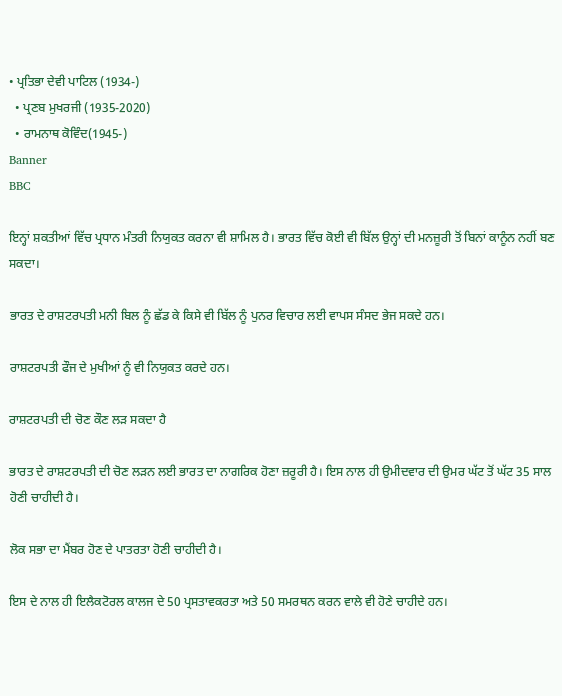• ਪ੍ਰਤਿਭਾ ਦੇਵੀ ਪਾਟਿਲ (1934-)
  • ਪ੍ਰਣਬ ਮੁਖਰਜੀ (1935-2020)
  • ਰਾਮਨਾਥ ਕੋਵਿੰਦ(1945-)
Banner
BBC

ਇਨ੍ਹਾਂ ਸ਼ਕਤੀਆਂ ਵਿੱਚ ਪ੍ਰਧਾਨ ਮੰਤਰੀ ਨਿਯੁਕਤ ਕਰਨਾ ਵੀ ਸ਼ਾਮਿਲ ਹੈ। ਭਾਰਤ ਵਿੱਚ ਕੋਈ ਵੀ ਬਿੱਲ ਉਨ੍ਹਾਂ ਦੀ ਮਨਜ਼ੂਰੀ ਤੋਂ ਬਿਨਾਂ ਕਾਨੂੰਨ ਨਹੀਂ ਬਣ ਸਕਦਾ।

ਭਾਰਤ ਦੇ ਰਾਸ਼ਟਰਪਤੀ ਮਨੀ ਬਿਲ ਨੂੰ ਛੱਡ ਕੇ ਕਿਸੇ ਵੀ ਬਿੱਲ ਨੂੰ ਪੁਨਰ ਵਿਚਾਰ ਲਈ ਵਾਪਸ ਸੰਸਦ ਭੇਜ ਸਕਦੇ ਹਨ।

ਰਾਸ਼ਟਰਪਤੀ ਫੌਜ ਦੇ ਮੁਖੀਆਂ ਨੂੰ ਵੀ ਨਿਯੁਕਤ ਕਰਦੇ ਹਨ।

ਰਾਸ਼ਟਰਪਤੀ ਦੀ ਚੋਣ ਕੌਣ ਲੜ ਸਕਦਾ ਹੈ

ਭਾਰਤ ਦੇ ਰਾਸ਼ਟਰਪਤੀ ਦੀ ਚੋਣ ਲੜਨ ਲਈ ਭਾਰਤ ਦਾ ਨਾਗਰਿਕ ਹੋਣਾ ਜ਼ਰੂਰੀ ਹੈ। ਇਸ ਨਾਲ ਹੀ ਉਮੀਦਵਾਰ ਦੀ ਉਮਰ ਘੱਟ ਤੋਂ ਘੱਟ 35 ਸਾਲ ਹੋਣੀ ਚਾਹੀਦੀ ਹੈ।

ਲੋਕ ਸਭਾ ਦਾ ਮੈਂਬਰ ਹੋਣ ਦੇ ਪਾਤਰਤਾ ਹੋਣੀ ਚਾਹੀਦੀ ਹੈ।

ਇਸ ਦੇ ਨਾਲ ਹੀ ਇਲੈਕਟੋਰਲ ਕਾਲਜ ਦੇ 50 ਪ੍ਰਸਤਾਵਕਰਤਾ ਅਤੇ 50 ਸਮਰਥਨ ਕਰਨ ਵਾਲੇ ਵੀ ਹੋਣੇ ਚਾਹੀਦੇ ਹਨ।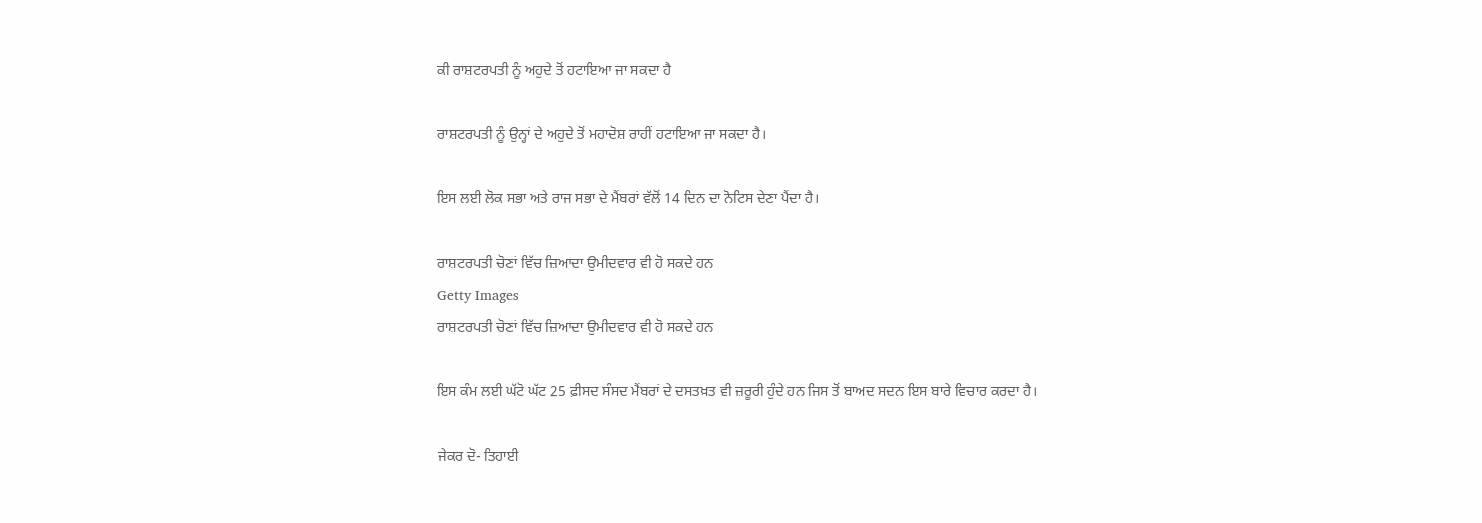ਕੀ ਰਾਸ਼ਟਰਪਤੀ ਨੂੰ ਅਹੁਦੇ ਤੋਂ ਹਟਾਇਆ ਜਾ ਸਕਦਾ ਹੈ

ਰਾਸ਼ਟਰਪਤੀ ਨੂੰ ਉਨ੍ਹਾਂ ਦੇ ਅਹੁਦੇ ਤੋਂ ਮਹਾਦੋਸ਼ ਰਾਹੀਂ ਹਟਾਇਆ ਜਾ ਸਕਦਾ ਹੈ।

ਇਸ ਲਈ ਲੋਕ ਸਭਾ ਅਤੇ ਰਾਜ ਸਭਾ ਦੇ ਮੈਂਬਰਾਂ ਵੱਲੋਂ 14 ਦਿਨ ਦਾ ਨੋਟਿਸ ਦੇਣਾ ਪੈਂਦਾ ਹੈ।

ਰਾਸ਼ਟਰਪਤੀ ਚੋਣਾਂ ਵਿੱਚ ਜ਼ਿਆਦਾ ਉਮੀਦਵਾਰ ਵੀ ਹੋ ਸਕਦੇ ਹਨ
Getty Images
ਰਾਸ਼ਟਰਪਤੀ ਚੋਣਾਂ ਵਿੱਚ ਜ਼ਿਆਦਾ ਉਮੀਦਵਾਰ ਵੀ ਹੋ ਸਕਦੇ ਹਨ

ਇਸ ਕੰਮ ਲਈ ਘੱਟੋ ਘੱਟ 25 ਫ਼ੀਸਦ ਸੰਸਦ ਮੈਂਬਰਾਂ ਦੇ ਦਸਤਖ਼ਤ ਵੀ ਜ਼ਰੂਰੀ ਹੁੰਦੇ ਹਨ ਜਿਸ ਤੋਂ ਬਾਅਦ ਸਦਨ ਇਸ ਬਾਰੇ ਵਿਚਾਰ ਕਰਦਾ ਹੈ।

ਜੇਕਰ ਦੋ- ਤਿਹਾਈ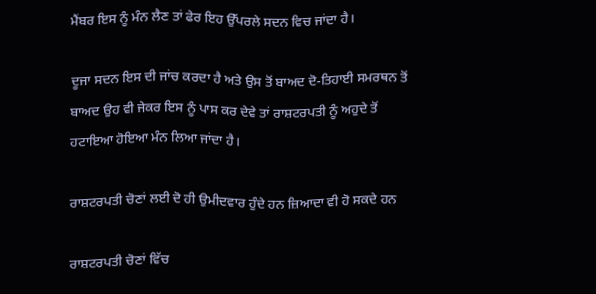ਮੈਂਬਰ ਇਸ ਨੂੰ ਮੰਨ ਲੈਣ ਤਾਂ ਫੇਰ ਇਹ ਉੱਪਰਲੇ ਸਦਨ ਵਿਚ ਜਾਂਦਾ ਹੈ।

ਦੂਜਾ ਸਦਨ ਇਸ ਦੀ ਜਾਂਚ ਕਰਦਾ ਹੈ ਅਤੇ ਉਸ ਤੋਂ ਬਾਅਦ ਦੋ-ਤਿਹਾਈ ਸਮਰਥਨ ਤੋਂ ਬਾਅਦ ਉਹ ਵੀ ਜੇਕਰ ਇਸ ਨੂੰ ਪਾਸ ਕਰ ਦੇਵੇ ਤਾਂ ਰਾਸ਼ਟਰਪਤੀ ਨੂੰ ਅਹੁਦੇ ਤੋਂ ਹਟਾਇਆ ਹੋਇਆ ਮੰਨ ਲਿਆ ਜਾਂਦਾ ਹੈ।

ਰਾਸ਼ਟਰਪਤੀ ਚੋਣਾਂ ਲਈ ਦੋ ਹੀ ਉਮੀਦਵਾਰ ਹੁੰਦੇ ਹਨ ਜ਼ਿਆਦਾ ਵੀ ਹੋ ਸਕਦੇ ਹਨ

ਰਾਸ਼ਟਰਪਤੀ ਚੋਣਾਂ ਵਿੱਚ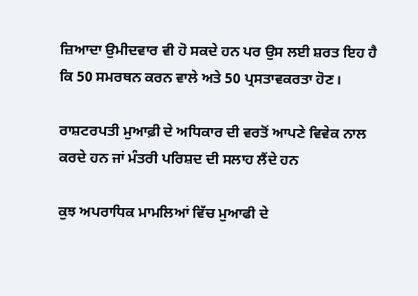ਜ਼ਿਆਦਾ ਉਮੀਦਵਾਰ ਵੀ ਹੋ ਸਕਦੇ ਹਨ ਪਰ ਉਸ ਲਈ ਸ਼ਰਤ ਇਹ ਹੈ ਕਿ 50 ਸਮਰਥਨ ਕਰਨ ਵਾਲੇ ਅਤੇ 50 ਪ੍ਰਸਤਾਵਕਰਤਾ ਹੋਣ।

ਰਾਸ਼ਟਰਪਤੀ ਮੁਆਫ਼ੀ ਦੇ ਅਧਿਕਾਰ ਦੀ ਵਰਤੋਂ ਆਪਣੇ ਵਿਵੇਕ ਨਾਲ ਕਰਦੇ ਹਨ ਜਾਂ ਮੰਤਰੀ ਪਰਿਸ਼ਦ ਦੀ ਸਲਾਹ ਲੈਂਦੇ ਹਨ

ਕੁਝ ਅਪਰਾਧਿਕ ਮਾਮਲਿਆਂ ਵਿੱਚ ਮੁਆਫੀ ਦੇ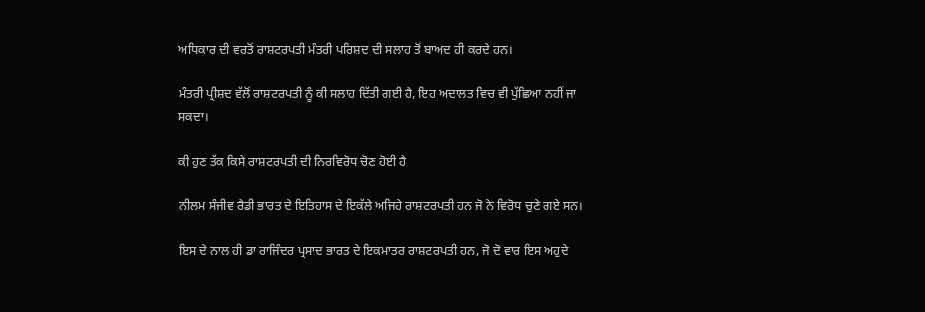ਅਧਿਕਾਰ ਦੀ ਵਰਤੋਂ ਰਾਸ਼ਟਰਪਤੀ ਮੰਤਰੀ ਪਰਿਸ਼ਦ ਦੀ ਸਲਾਹ ਤੋਂ ਬਾਅਦ ਹੀ ਕਰਦੇ ਹਨ।

ਮੰਤਰੀ ਪ੍ਰੀਸ਼ਦ ਵੱਲੋਂ ਰਾਸ਼ਟਰਪਤੀ ਨੂੰ ਕੀ ਸਲਾਹ ਦਿੱਤੀ ਗਈ ਹੈ, ਇਹ ਅਦਾਲਤ ਵਿਚ ਵੀ ਪੁੱਛਿਆ ਨਹੀਂ ਜਾ ਸਕਦਾ।

ਕੀ ਹੁਣ ਤੱਕ ਕਿਸੇ ਰਾਸ਼ਟਰਪਤੀ ਦੀ ਨਿਰਵਿਰੋਧ ਚੋਣ ਹੋਈ ਹੈ

ਨੀਲਮ ਸੰਜੀਵ ਰੈਡੀ ਭਾਰਤ ਦੇ ਇਤਿਹਾਸ ਦੇ ਇਕੱਲੇ ਅਜਿਹੇ ਰਾਸ਼ਟਰਪਤੀ ਹਨ ਜੋ ਨੇ ਵਿਰੋਧ ਚੁਣੇ ਗਏ ਸਨ।

ਇਸ ਦੇ ਨਾਲ ਹੀ ਡਾ ਰਾਜਿੰਦਰ ਪ੍ਰਸਾਦ ਭਾਰਤ ਦੇ ਇਕਮਾਤਰ ਰਾਸ਼ਟਰਪਤੀ ਹਨ, ਜੋ ਦੋ ਵਾਰ ਇਸ ਅਹੁਦੇ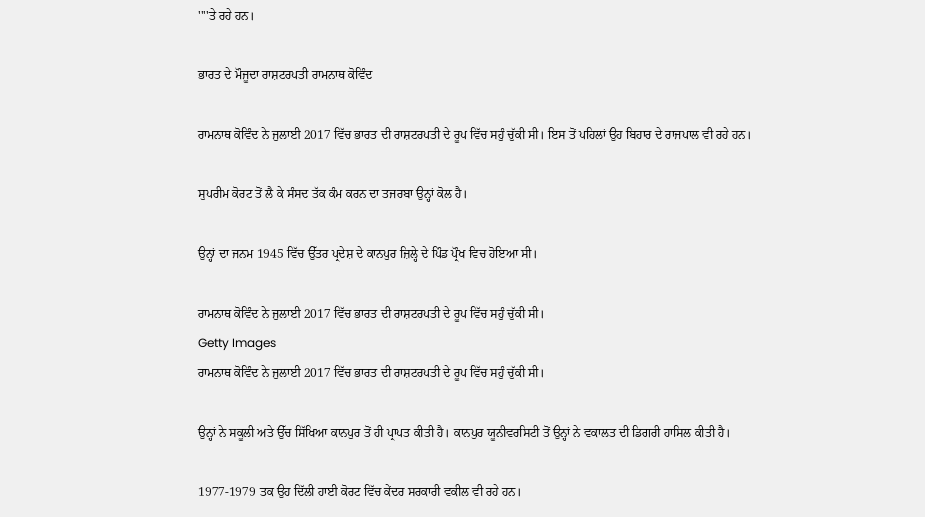''''ਤੇ ਰਹੇ ਹਨ।

ਭਾਰਤ ਦੇ ਮੌਜੂਦਾ ਰਾਸ਼ਟਰਪਤੀ ਰਾਮਨਾਥ ਕੋਵਿੰਦ

ਰਾਮਨਾਥ ਕੋਵਿੰਦ ਨੇ ਜੁਲਾਈ 2017 ਵਿੱਚ ਭਾਰਤ ਦੀ ਰਾਸ਼ਟਰਪਤੀ ਦੇ ਰੂਪ ਵਿੱਚ ਸਹੁੰ ਚੁੱਕੀ ਸੀ। ਇਸ ਤੋਂ ਪਹਿਲਾਂ ਉਹ ਬਿਹਾਰ ਦੇ ਰਾਜਪਾਲ ਵੀ ਰਹੇ ਹਨ।

ਸੁਪਰੀਮ ਕੋਰਟ ਤੋਂ ਲੈ ਕੇ ਸੰਸਦ ਤੱਕ ਕੰਮ ਕਰਨ ਦਾ ਤਜਰਬਾ ਉਨ੍ਹਾਂ ਕੋਲ ਹੈ।

ਉਨ੍ਹਾਂ ਦਾ ਜਨਮ 1945 ਵਿੱਚ ਉੱਤਰ ਪ੍ਰਦੇਸ਼ ਦੇ ਕਾਨਪੁਰ ਜ਼ਿਲ੍ਹੇ ਦੇ ਪਿੰਡ ਪ੍ਰੌਖ ਵਿਚ ਹੋਇਆ ਸੀ।

ਰਾਮਨਾਥ ਕੋਵਿੰਦ ਨੇ ਜੁਲਾਈ 2017 ਵਿੱਚ ਭਾਰਤ ਦੀ ਰਾਸ਼ਟਰਪਤੀ ਦੇ ਰੂਪ ਵਿੱਚ ਸਹੁੰ ਚੁੱਕੀ ਸੀ।
Getty Images
ਰਾਮਨਾਥ ਕੋਵਿੰਦ ਨੇ ਜੁਲਾਈ 2017 ਵਿੱਚ ਭਾਰਤ ਦੀ ਰਾਸ਼ਟਰਪਤੀ ਦੇ ਰੂਪ ਵਿੱਚ ਸਹੁੰ ਚੁੱਕੀ ਸੀ।

ਉਨ੍ਹਾਂ ਨੇ ਸਕੂਲੀ ਅਤੇ ਉੱਚ ਸਿੱਖਿਆ ਕਾਨਪੁਰ ਤੋਂ ਹੀ ਪ੍ਰਾਪਤ ਕੀਤੀ ਹੈ। ਕਾਨਪੁਰ ਯੂਨੀਵਰਸਿਟੀ ਤੋਂ ਉਨ੍ਹਾਂ ਨੇ ਵਕਾਲਤ ਦੀ ਡਿਗਰੀ ਹਾਸਿਲ ਕੀਤੀ ਹੈ।

1977-1979 ਤਕ ਉਹ ਦਿੱਲੀ ਹਾਈ ਕੋਰਟ ਵਿੱਚ ਕੇਂਦਰ ਸਰਕਾਰੀ ਵਕੀਲ ਵੀ ਰਹੇ ਹਨ।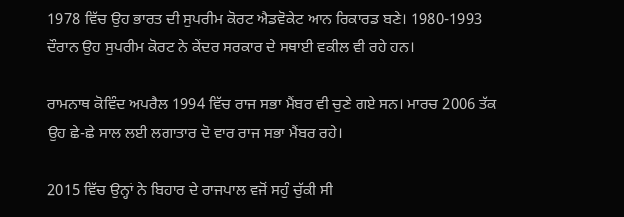1978 ਵਿੱਚ ਉਹ ਭਾਰਤ ਦੀ ਸੁਪਰੀਮ ਕੋਰਟ ਐਡਵੋਕੇਟ ਆਨ ਰਿਕਾਰਡ ਬਣੇ। 1980-1993 ਦੌਰਾਨ ਉਹ ਸੁਪਰੀਮ ਕੋਰਟ ਨੇ ਕੇਂਦਰ ਸਰਕਾਰ ਦੇ ਸਥਾਈ ਵਕੀਲ ਵੀ ਰਹੇ ਹਨ।

ਰਾਮਨਾਥ ਕੋਵਿੰਦ ਅਪਰੈਲ 1994 ਵਿੱਚ ਰਾਜ ਸਭਾ ਮੈਂਬਰ ਵੀ ਚੁਣੇ ਗਏ ਸਨ। ਮਾਰਚ 2006 ਤੱਕ ਉਹ ਛੇ-ਛੇ ਸਾਲ ਲਈ ਲਗਾਤਾਰ ਦੋ ਵਾਰ ਰਾਜ ਸਭਾ ਮੈਂਬਰ ਰਹੇ।

2015 ਵਿੱਚ ਉਨ੍ਹਾਂ ਨੇ ਬਿਹਾਰ ਦੇ ਰਾਜਪਾਲ ਵਜੋਂ ਸਹੁੰ ਚੁੱਕੀ ਸੀ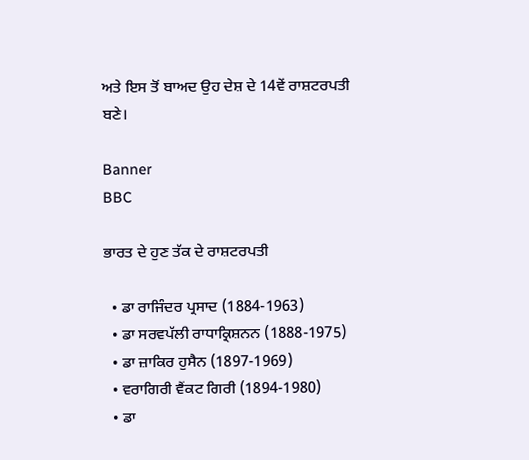ਅਤੇ ਇਸ ਤੋਂ ਬਾਅਦ ਉਹ ਦੇਸ਼ ਦੇ 14ਵੇਂ ਰਾਸ਼ਟਰਪਤੀ ਬਣੇ।

Banner
BBC

ਭਾਰਤ ਦੇ ਹੁਣ ਤੱਕ ਦੇ ਰਾਸ਼ਟਰਪਤੀ

  • ਡਾ ਰਾਜਿੰਦਰ ਪ੍ਰਸਾਦ (1884-1963)
  • ਡਾ ਸਰਵਪੱਲੀ ਰਾਧਾਕ੍ਰਿਸ਼ਨਨ (1888-1975)
  • ਡਾ ਜ਼ਾਕਿਰ ਹੁਸੈਨ (1897-1969)
  • ਵਰਾਗਿਰੀ ਵੈਂਕਟ ਗਿਰੀ (1894-1980)
  • ਡਾ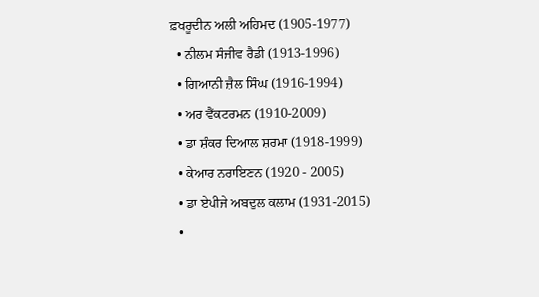ਫ਼ਖਰੂਦੀਨ ਅਲੀ ਅਹਿਮਦ (1905-1977)
  • ਨੀਲਮ ਸੰਜੀਵ ਰੈਡੀ (1913-1996)
  • ਗਿਆਨੀ ਜ਼ੈਲ ਸਿੰਘ (1916-1994)
  • ਅਰ ਵੈਂਕਟਰਮਨ (1910-2009)
  • ਡਾ ਸ਼ੰਕਰ ਦਿਆਲ ਸ਼ਰਮਾ (1918-1999)
  • ਕੇਆਰ ਨਰਾਇਣਨ (1920 - 2005)
  • ਡਾ ਏਪੀਜੇ ਅਬਦੁਲ ਕਲਾਮ (1931-2015)
  •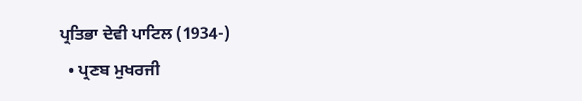ਪ੍ਰਤਿਭਾ ਦੇਵੀ ਪਾਟਿਲ (1934-)
  • ਪ੍ਰਣਬ ਮੁਖਰਜੀ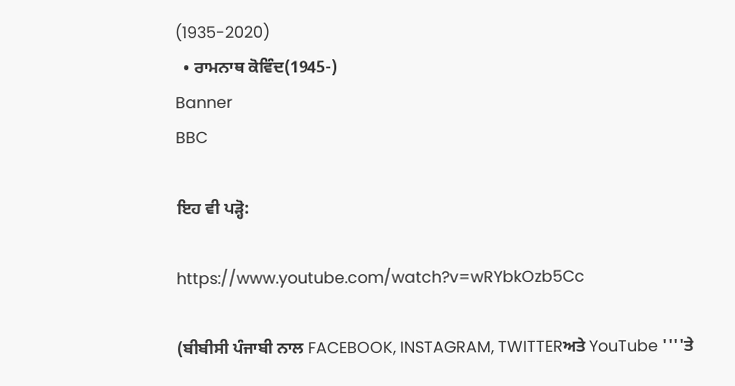(1935-2020)
  • ਰਾਮਨਾਥ ਕੋਵਿੰਦ(1945-)
Banner
BBC

ਇਹ ਵੀ ਪੜ੍ਹੋ:

https://www.youtube.com/watch?v=wRYbkOzb5Cc

(ਬੀਬੀਸੀ ਪੰਜਾਬੀ ਨਾਲ FACEBOOK, INSTAGRAM, TWITTERਅਤੇ YouTube ''''ਤੇ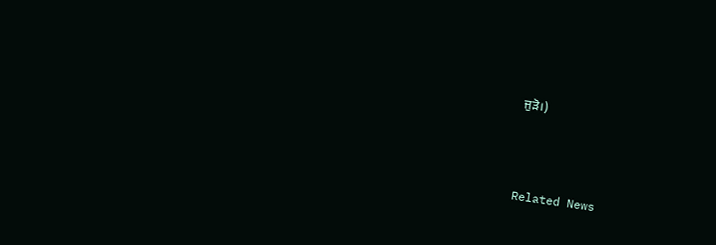ਜੁੜੋ।)



Related News